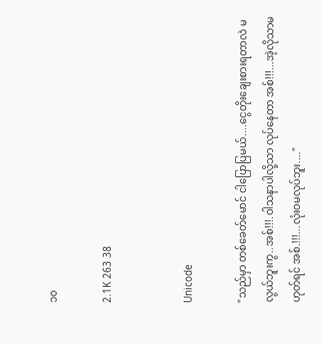၁၀

2.1K 263 38


Unicode

"သည်မှာ တစ်ခေတ်မောင် ငါပြောပြမယ်....ငွေတိုးချေးစားရတာလဲ မလွယ်ဘူးကွ..အစ်!!!.ဝါသနာပါလို့သာ လုပ်နေတာ အစ်!!!...အဲ့လိုသာမဟုတ်ရင် အစ်.!!!...လုံးဝမလုပ်ဘူး...."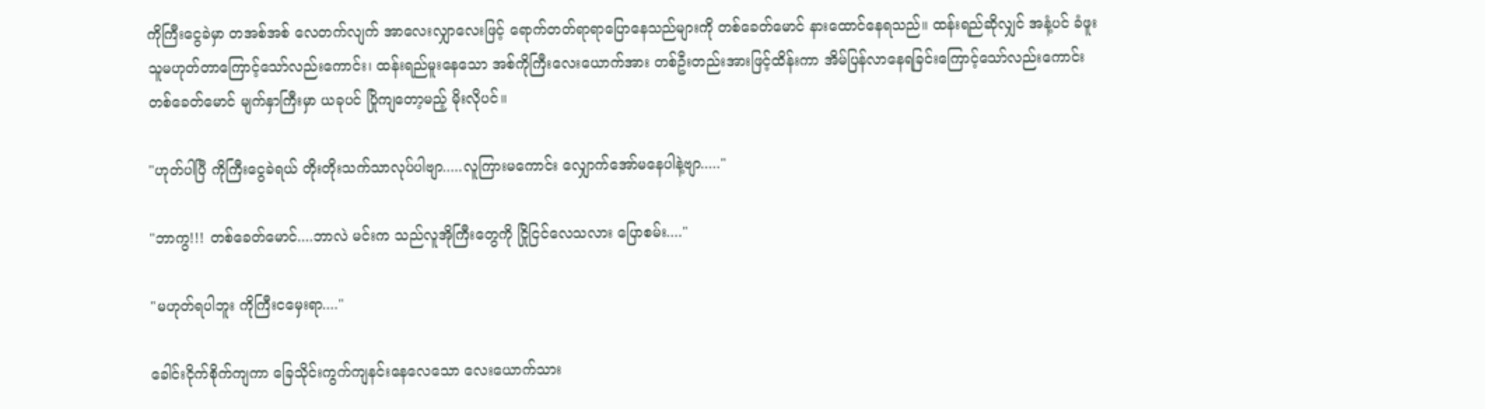ကိုကြီးငွေခဲမှာ တအစ်အစ် လေတက်လျက် အာလေးလျှာလေးဖြင့် ရောက်တတ်ရာရာပြောနေသည်များကို တစ်ခေတ်မောင် နားထောင်နေရသည်။ ထန်းရည်ဆိုလျှင် အနံ့ပင် ခံဖူးသူမဟုတ်တာကြောင့်သော်လည်းကောင်း၊ ထန်းရည်မူးနေသော အစ်ကိုကြီးလေးယောက်အား တစ်ဦးတည်းအားဖြင့်ထိန်းကာ အိမ်ပြန်လာနေရခြင်းကြောင့်သော်လည်းကောင်း တစ်ခေတ်မောင် မျက်နှာကြီးမှာ ယခုပင် ပြိုကျတော့မည့် မိုးလိုပင်။

"ဟုတ်ပါပြီ ကိုကြီးငွေခဲရယ် တိုးတိုးသက်သာလုပ်ပါဗျာ.....လူကြားမကောင်း လျှောက်အော်မနေပါနဲ့ဗျာ....."

"ဘာကွ!!! တစ်ခေတ်မောင်....ဘာလဲ မင်းက သည်လူအိုကြီးတွေကို ငြိုငြင်လေသလား ပြောစမ်း...."

"မဟုတ်ရပါဘူး ကိုကြီးငမှေးရာ...."

ခေါင်းငိုက်စိုက်ကျကာ ခြေသိုင်းကွက်ကျနင်းနေလေသော လေးယောက်သား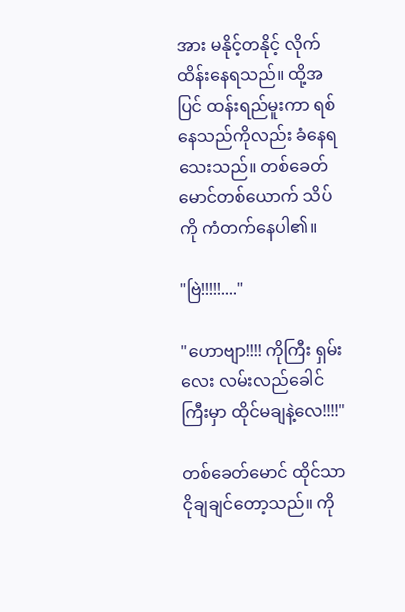အား မနိုင့်တနိုင့် လိုက်ထိန်းနေရသည်။ ထို့အပြင် ထန်းရည်မူးကာ ရစ်နေသည်ကိုလည်း ခံနေရသေးသည်။ တစ်ခေတ်မောင်တစ်ယောက် သိပ်ကို ကံတက်နေပါ၏။

"ဗြဲ!!!!!...."

"ဟောဗျာ!!!! ကိုကြီး ရှမ်းလေး လမ်းလည်ခေါင်ကြီးမှာ ထိုင်မချနဲ့လေ!!!!"

တစ်ခေတ်မောင် ထိုင်သာငိုချချင်တော့သည်။ ကို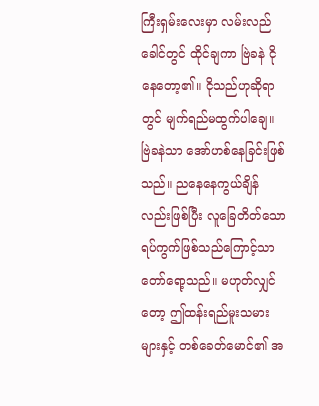ကြီးရှမ်းလေးမှာ လမ်းလည်ခေါင်တွင် ထိုင်ချကာ ဗြဲခနဲ ငိုနေတော့၏။ ငိုသည်ဟုဆိုရာတွင် မျက်ရည်မထွက်ပါချေ။ ဗြဲခနဲသာ အော်ဟစ်နေခြင်းဖြစ်သည်။ ညနေနေကွယ်ချိန်လည်းဖြစ်ပြီး လူခြေတိတ်သော ရပ်ကွက်ဖြစ်သည်ကြောင့်သာ တော်ရော့သည်။ မဟုတ်လျှင်တော့ ဤထန်းရည်မူးသမားများနှင့် တစ်ခေတ်မောင်၏ အ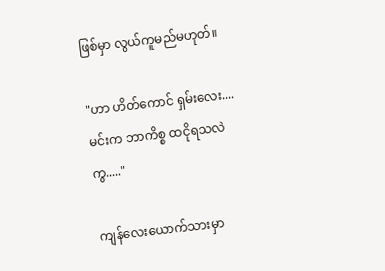ဖြစ်မှာ လွယ်ကူမည်မဟုတ်။

"ဟာ ဟိတ်ကောင် ရှမ်းလေး....မင်းက ဘာကိစ္စ ထငိုရသလဲကွ....."

ကျန်လေးယောက်သားမှာ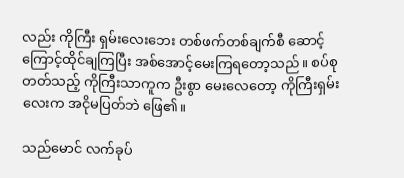လည်း ကိုကြီး ရှမ်းလေးဘေး တစ်ဖက်တစ်ချက်စီ ဆောင့်ကြောင့်ထိုင်ချကြပြီး အစ်အောင့်မေးကြရတော့သည်။ စပ်စုတတ်သည့် ကိုကြီးသာကူက ဦးစွာ မေးလေတော့ ကိုကြီးရှမ်းလေးက အငိုမပြတ်ဘဲ ဖြေ၏။

သည်မောင် လက်ခုပ်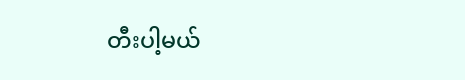တီးပါ့မယ်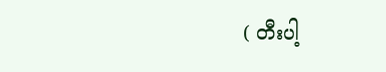( တီးပါ့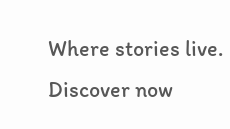Where stories live. Discover now